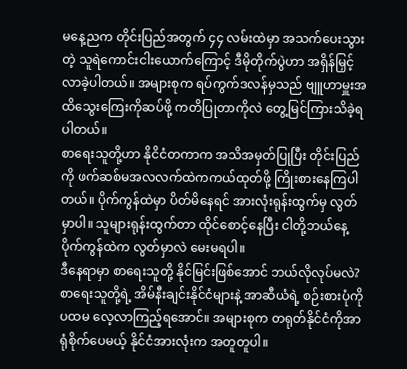မနေ့ညက တိုင်းပြည်အတွက် ၄၄ လမ်းထဲမှာ အသက်ပေးသွားတဲ့ သူရဲကောင်းငါးယောက်ကြောင့် ဒီမိုတိုက်ပွဲဟာ အရှိန်မြှင့်လာခဲ့ပါတယ်။ အများစုက ရပ်ကွက်ဒလန်မှသည် ဗျူဟာမှူးအထိသွေးကြေးကိုဆပ်ဖို့ ကတိပြုတာကိုလဲ တွေ့မြင်ကြားသိခဲ့ရပါတယ်။
စာရေးသူတို့ဟာ နိုငိငံတကာက အသိအမှတ်ပြုပြီး တိုင်းပြည်ကို ဖက်ဆစ်မအလလက်ထဲကကယ်ထုတ်ဖို့ ကြိုးစားနေကြပါတယ်။ ပိုက်ကွန်ထဲမှာ ပိတ်မိနေရင် အားလုံးရုန်းထွက်မှ လွတ်မှာပါ။ သူများရုန်းထွက်တာ ထိုင်စောင့်နေပြီး ငါတို့ဘယ်နေ့ ပိုက်ကွန်ထဲက လွတ်မှာလဲ မေးမရပါ။
ဒီနေရာမှာ စာရေးသူတို့ နိုင်မြင်းဖြစ်အောင် ဘယ်လိုလုပ်မလဲ? စာရေးသူတို့ရဲ့ အိမ်နီးချင်းနိုင်ငံများနဲ့ အာဆီယံရဲ့ စဉ်းစားပုံကို ပထမ လေ့လာကြည့်ရအောင်။ အများစုက တရုတ်နိုင်ငံကိုအာရုံစိုက်ပေမယ့် နိုင်ငံအားလုံးက အတူတူပါ။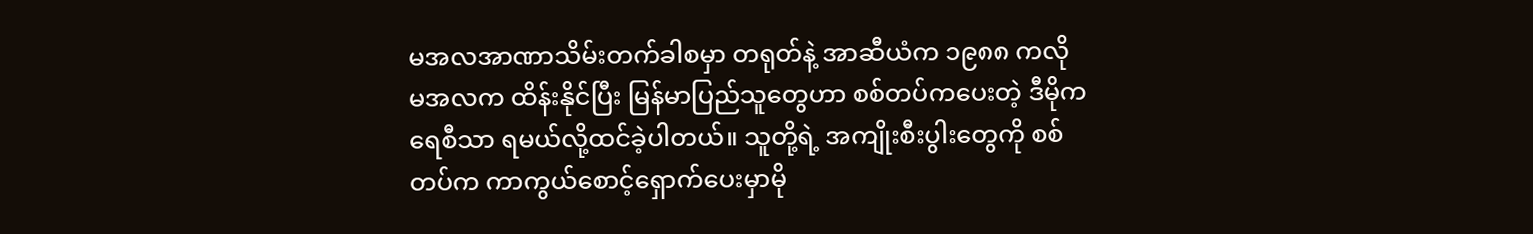မအလအာဏာသိမ်းတက်ခါစမှာ တရုတ်နဲ့ အာဆီယံက ၁၉၈၈ ကလို မအလက ထိန်းနိုင်ပြီး မြန်မာပြည်သူတွေဟာ စစ်တပ်ကပေးတဲ့ ဒီမိုကရေစီသာ ရမယ်လို့ထင်ခဲ့ပါတယ်။ သူတို့ရဲ့ အကျိုးစီးပွါးတွေကို စစ်တပ်က ကာကွယ်စောင့်ရှောက်ပေးမှာမို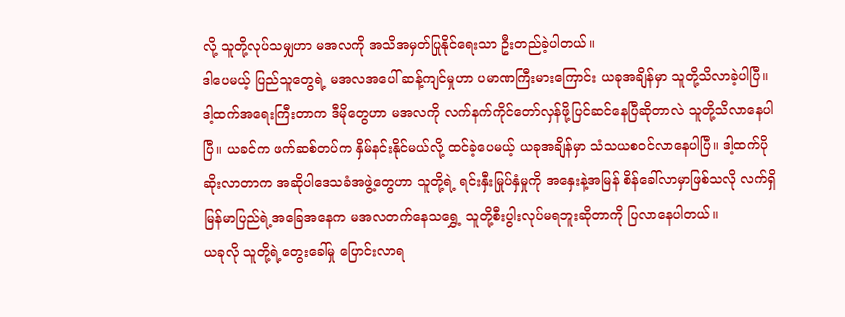လို့ သူတို့လုပ်သမျှဟာ မအလကို အသိအမှတ်ပြုနိုင်ရေးသာ ဦးတည်ခဲ့ပါတယ်။
ဒါပေမယ့် ပြည်သူတွေရဲ့ မအလအပေါ် ဆန့်ကျင်မှုဟာ ပမာဏကြီးမားကြောင်း ယခုအချိန်မှာ သူတို့သိလာခဲ့ပါပြီ။ ဒါ့ထက်အရေးကြီးတာက ဒီမိုတွေဟာ မအလကို လက်နက်ကိုင်တော်လှန်ဖို့ပြင်ဆင်နေပြီဆိုတာလဲ သူတို့သိလာနေပါပြီ။ ယခင်က ဖက်ဆစ်တပ်က နှိမ်နင်းနိုင်မယ်လို့ ထင်ခဲ့ပေမယ့် ယခုအချိန်မှာ သံသယစဝင်လာနေပါပြီ။ ဒါ့ထက်ပိုဆိုးလာတာက အဆိုပါဒေသခံအဖွဲ့တွေဟာ သူတို့ရဲ့ ရင်းနှီးမြုပ်နှံမှုကို အနှေးနဲ့အမြန် စိန်ခေါ်လာမှာဖြစ်သလို လက်ရှိမြန်မာပြည်ရဲ့အခြေအနေက မအလတက်နေသရွှေ့ သူတို့စီးပွါးလုပ်မရဘူးဆိုတာကို ပြလာနေပါတယ်။
ယခုလို သူတို့ရဲ့တွေးခေါ်မှု ပြောင်းလာရ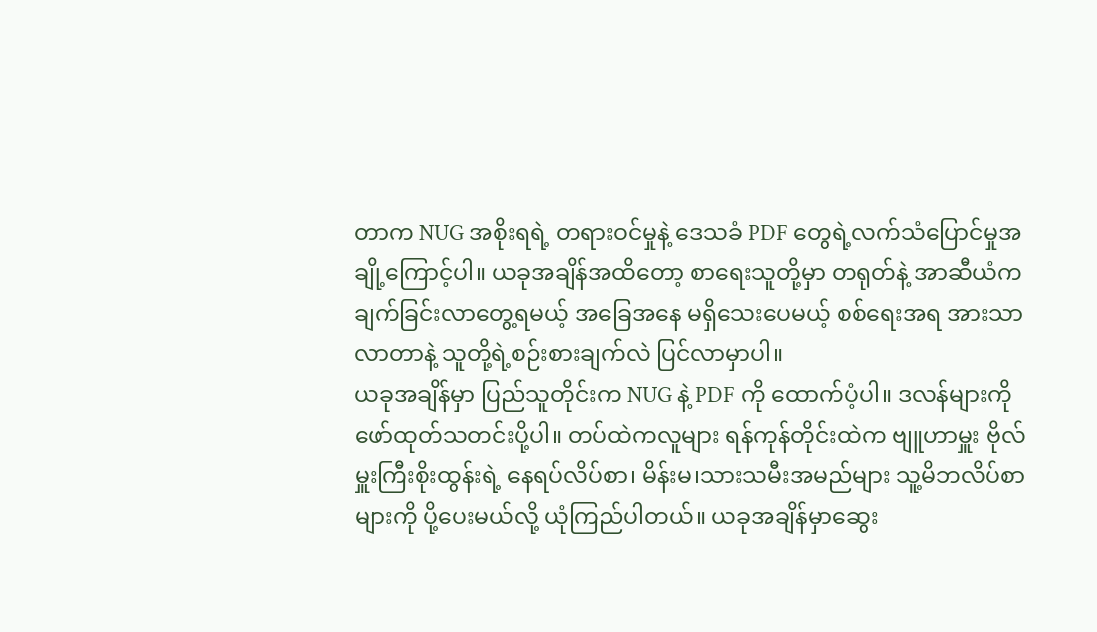တာက NUG အစိုးရရဲ့ တရားဝင်မှုနဲ့ ဒေသခံ PDF တွေရဲ့လက်သံပြောင်မှုအချို့ကြောင့်ပါ။ ယခုအချိန်အထိတော့ စာရေးသူတို့မှာ တရုတ်နဲ့ အာဆီယံကချက်ခြင်းလာတွေ့ရမယ့် အခြေအနေ မရှိသေးပေမယ့် စစ်ရေးအရ အားသာလာတာနဲ့ သူတို့ရဲ့စဉ်းစားချက်လဲ ပြင်လာမှာပါ။
ယခုအချိန်မှာ ပြည်သူတိုင်းက NUG နဲ့ PDF ကို ထောက်ပံ့ပါ။ ဒလန်များကို ဖော်ထုတ်သတင်းပို့ပါ။ တပ်ထဲကလူများ ရန်ကုန်တိုင်းထဲက ဗျူဟာမှူး ဗိုလ်မှူးကြီးစိုးထွန်းရဲ့ နေရပ်လိပ်စာ၊ မိန်းမ၊သားသမီးအမည်များ သူ့မိဘလိပ်စာများကို ပို့ပေးမယ်လို့ ယုံကြည်ပါတယ်။ ယခုအချိန်မှာဆွေး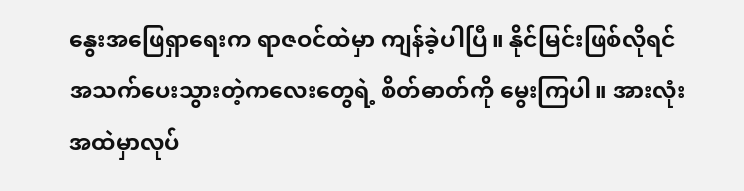နွေးအဖြေရှာရေးက ရာဇဝင်ထဲမှာ ကျန်ခဲ့ပါပြီ။ နိုင်မြင်းဖြစ်လိုရင် အသက်ပေးသွားတဲ့ကလေးတွေရဲ့ စိတ်ဓာတ်ကို မွေးကြပါ။ အားလုံးအထဲမှာလုပ်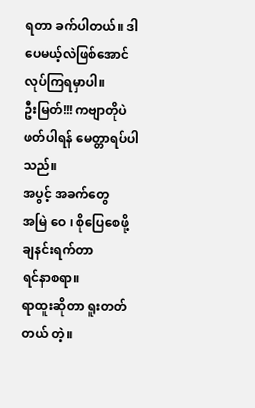ရတာ ခက်ပါတယ်။ ဒါပေမယ့်လဲဖြစ်အောင်လုပ်ကြရမှာပါ။
ဦးမြတ်!!! ကဗျာတိုပဲ ဖတ်ပါရန် မေတ္တာရပ်ပါသည်။
အပွင့် အခက်တွေ
အမြဲ ဝေ ၊ စိုပြေစေဖို့
ချနင်းရက်တာ
ရင်နာစရာ။
ရာထူးဆိုတာ ရူးတတ်တယ် တဲ့။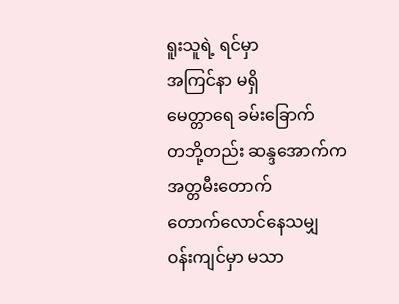ရူးသူရဲ့ ရင်မှာ
အကြင်နာ မရှိ
မေတ္တာရေ ခမ်းခြောက်
တဘို့တည်း ဆန္ဒအောက်က
အတ္တမီးတောက်
တောက်လောင်နေသမျှ
ဝန်းကျင်မှာ မသာ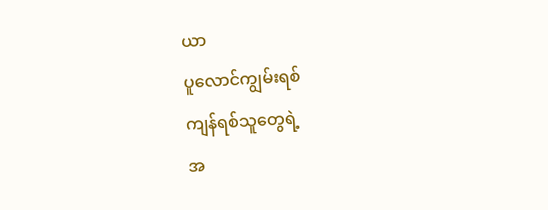ယာ
ပူလောင်ကျွမ်းရစ်
ကျန်ရစ်သူတွေရဲ့
အ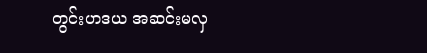တွင်းဟဒယ အဆင်းမလှ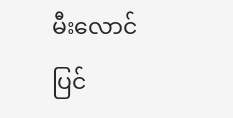မီးလောင်ပြင်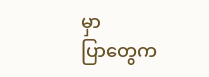မှာ
ပြာတွေက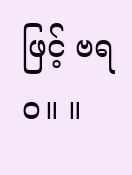ဖြင့် ဗရဝ။ ။